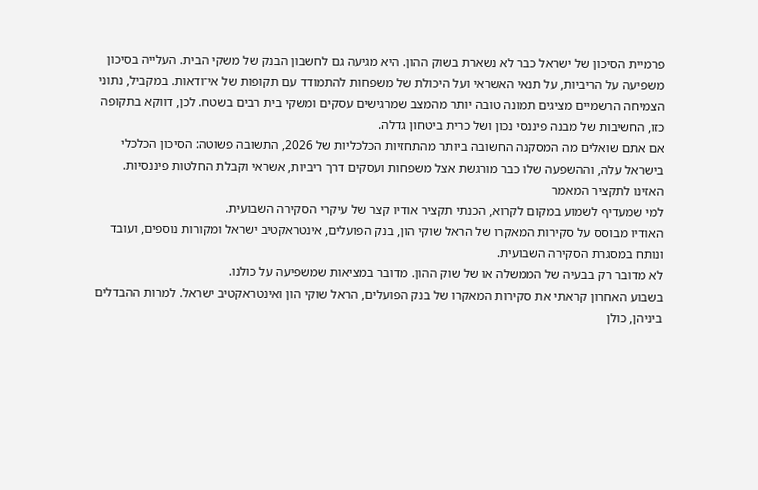פרמיית הסיכון של ישראל כבר לא נשארת בשוק ההון. היא מגיעה גם לחשבון הבנק של משקי הבית. העלייה בסיכון משפיעה על הריביות, על תנאי האשראי ועל היכולת של משפחות להתמודד עם תקופות של אי־ודאות. במקביל, נתוני הצמיחה הרשמיים מציגים תמונה טובה יותר מהמצב שמרגישים עסקים ומשקי בית רבים בשטח. לכן, דווקא בתקופה כזו, החשיבות של מבנה פיננסי נכון ושל כרית ביטחון גדלה.
אם אתם שואלים מה המסקנה החשובה ביותר מהתחזיות הכלכליות של 2026, התשובה פשוטה: הסיכון הכלכלי בישראל עלה, וההשפעה שלו כבר מורגשת אצל משפחות ועסקים דרך ריביות, אשראי וקבלת החלטות פיננסיות.
האזינו לתקציר המאמר
למי שמעדיף לשמוע במקום לקרוא, הכנתי תקציר אודיו קצר של עיקרי הסקירה השבועית.
האודיו מבוסס על סקירות המאקרו של הראל שוקי הון, בנק הפועלים, אינטראקטיב ישראל ומקורות נוספים, ועובד ונותח במסגרת הסקירה השבועית.
לא מדובר רק בבעיה של הממשלה או של שוק ההון. מדובר במציאות שמשפיעה על כולנו.
בשבוע האחרון קראתי את סקירות המאקרו של בנק הפועלים, הראל שוקי הון ואינטראקטיב ישראל. למרות ההבדלים ביניהן, כולן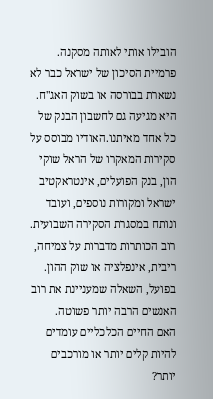הובילו אותי לאותה מסקנה.
פרמיית הסיכון של ישראל כבר לא נשארת בבורסה או בשוק האג"ח. היא מגיעה גם לחשבון הבנק של כל אחד מאיתנו.האודיו מבוסס על סקירות המאקרו של הראל שוקי הון, בנק הפועלים, אינטראקטיב ישראל ומקורות נוספים, ועובד ונותח במסגרת הסקירה השבועית.
רוב הכותרות מדברות על צמיחה, ריבית, אינפלציה או שוק ההון.
בפועל, השאלה שמעניינת את רוב האנשים הרבה יותר פשוטה.
האם החיים הכלכליים עומדים להיות קלים יותר או מורכבים יותר?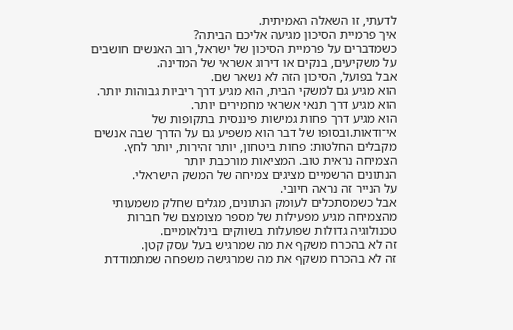לדעתי, זו השאלה האמיתית.
איך פרמיית הסיכון מגיעה אליכם הביתה?
כשמדברים על פרמיית הסיכון של ישראל, רוב האנשים חושבים על משקיעים, בנקים או דירוג אשראי של המדינה.
אבל בפועל, הסיכון הזה לא נשאר שם.
הוא מגיע גם למשקי הבית, הוא מגיע דרך ריביות גבוהות יותר.
הוא מגיע דרך תנאי אשראי מחמירים יותר.
הוא מגיע דרך פחות גמישות פיננסית בתקופות של אי־ודאות.ובסופו של דבר הוא משפיע גם על הדרך שבה אנשים מקבלים החלטות: פחות ביטחון, יותר זהירות, יותר לחץ.
הצמיחה נראית טוב. המציאות מורכבת יותר
הנתונים הרשמיים מציגים צמיחה של המשק הישראלי.
על הנייר זה נראה חיובי.
אבל כשמסתכלים לעומק הנתונים, מגלים שחלק משמעותי מהצמיחה מגיע מפעילות של מספר מצומצם של חברות טכנולוגיה גדולות שפועלות בשווקים בינלאומיים.
זה לא בהכרח משקף את מה שמרגיש בעל עסק קטן.
זה לא בהכרח משקף את מה שמרגישה משפחה שמתמודדת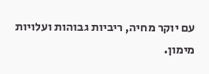עם יוקר מחיה, ריביות גבוהות ועלויות מימון.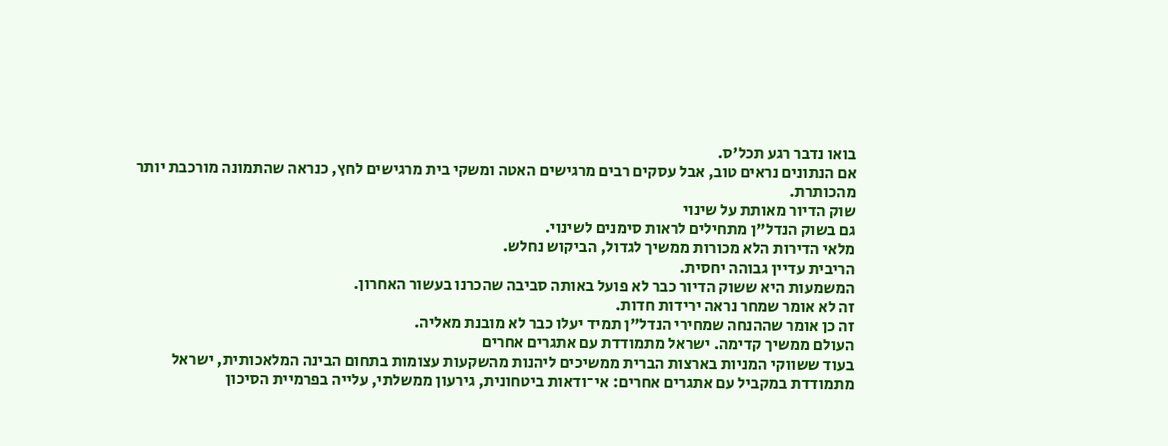בואו נדבר רגע תכל'ס.
אם הנתונים נראים טוב, אבל עסקים רבים מרגישים האטה ומשקי בית מרגישים לחץ, כנראה שהתמונה מורכבת יותר מהכותרת.
שוק הדיור מאותת על שינוי
גם בשוק הנדל"ן מתחילים לראות סימנים לשינוי.
מלאי הדירות הלא מכורות ממשיך לגדול, הביקוש נחלש.
הריבית עדיין גבוהה יחסית.
המשמעות היא ששוק הדיור כבר לא פועל באותה סביבה שהכרנו בעשור האחרון.
זה לא אומר שמחר נראה ירידות חדות.
זה כן אומר שההנחה שמחירי הנדל"ן תמיד יעלו כבר לא מובנת מאליה.
העולם ממשיך קדימה. ישראל מתמודדת עם אתגרים אחרים
בעוד ששווקי המניות בארצות הברית ממשיכים ליהנות מהשקעות עצומות בתחום הבינה המלאכותית, ישראל מתמודדת במקביל עם אתגרים אחרים: אי־ודאות ביטחונית, גירעון ממשלתי, עלייה בפרמיית הסיכון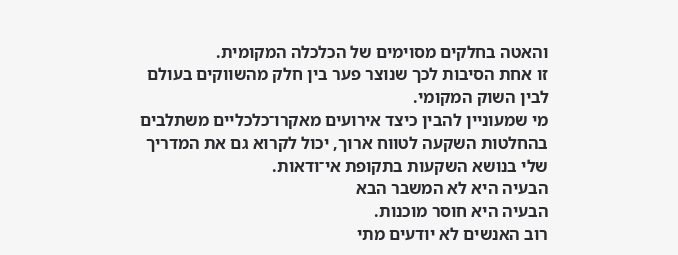והאטה בחלקים מסוימים של הכלכלה המקומית.
זו אחת הסיבות לכך שנוצר פער בין חלק מהשווקים בעולם לבין השוק המקומי.
מי שמעוניין להבין כיצד אירועים מאקרו־כלכליים משתלבים בהחלטות השקעה לטווח ארוך, יכול לקרוא גם את המדריך שלי בנושא השקעות בתקופת אי־ודאות.
הבעיה היא לא המשבר הבא
הבעיה היא חוסר מוכנות.
רוב האנשים לא יודעים מתי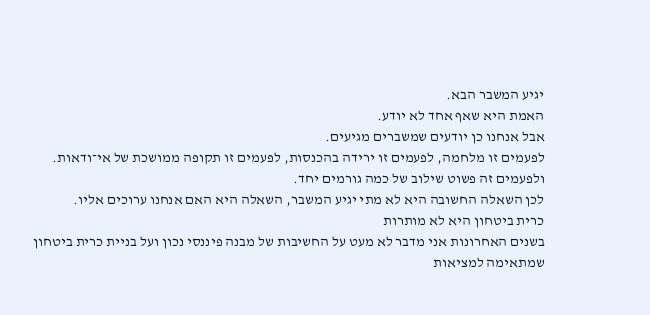יגיע המשבר הבא.
האמת היא שאף אחד לא יודע.
אבל אנחנו כן יודעים שמשברים מגיעים.
לפעמים זו מלחמה, לפעמים זו ירידה בהכנסות, לפעמים זו תקופה ממושכת של אי־ודאות.
ולפעמים זה פשוט שילוב של כמה גורמים יחד.
לכן השאלה החשובה היא לא מתי יגיע המשבר, השאלה היא האם אנחנו ערוכים אליו.
כרית ביטחון היא לא מותרות
בשנים האחרונות אני מדבר לא מעט על החשיבות של מבנה פיננסי נכון ועל בניית כרית ביטחון שמתאימה למציאות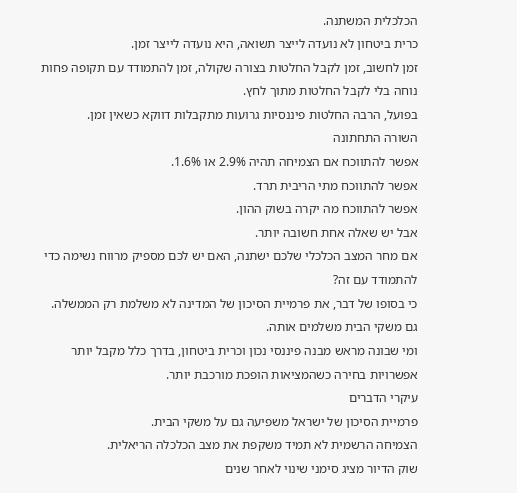הכלכלית המשתנה.
כרית ביטחון לא נועדה לייצר תשואה, היא נועדה לייצר זמן.
זמן לחשוב, זמן לקבל החלטות בצורה שקולה, זמן להתמודד עם תקופה פחות נוחה בלי לקבל החלטות מתוך לחץ.
בפועל, הרבה החלטות פיננסיות גרועות מתקבלות דווקא כשאין זמן.
השורה התחתונה
אפשר להתווכח אם הצמיחה תהיה 2.9% או 1.6%.
אפשר להתווכח מתי הריבית תרד.
אפשר להתווכח מה יקרה בשוק ההון.
אבל יש שאלה אחת חשובה יותר.
אם מחר המצב הכלכלי שלכם ישתנה, האם יש לכם מספיק מרווח נשימה כדי להתמודד עם זה?
כי בסופו של דבר, את פרמיית הסיכון של המדינה לא משלמת רק הממשלה.
גם משקי הבית משלמים אותה.
ומי שבונה מראש מבנה פיננסי נכון וכרית ביטחון, בדרך כלל מקבל יותר אפשרויות בחירה כשהמציאות הופכת מורכבת יותר.
עיקרי הדברים
פרמיית הסיכון של ישראל משפיעה גם על משקי הבית.
הצמיחה הרשמית לא תמיד משקפת את מצב הכלכלה הריאלית.
שוק הדיור מציג סימני שינוי לאחר שנים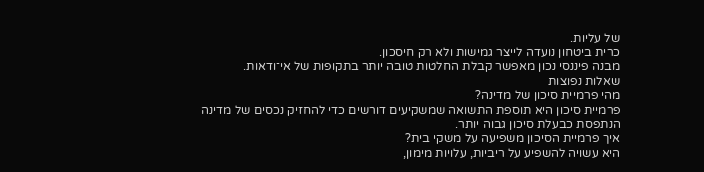של עליות.
כרית ביטחון נועדה לייצר גמישות ולא רק חיסכון.
מבנה פיננסי נכון מאפשר קבלת החלטות טובה יותר בתקופות של אי־ודאות.
שאלות נפוצות
מהי פרמיית סיכון של מדינה?
פרמיית סיכון היא תוספת התשואה שמשקיעים דורשים כדי להחזיק נכסים של מדינה הנתפסת כבעלת סיכון גבוה יותר.
איך פרמיית הסיכון משפיעה על משקי בית?
היא עשויה להשפיע על ריביות, עלויות מימון,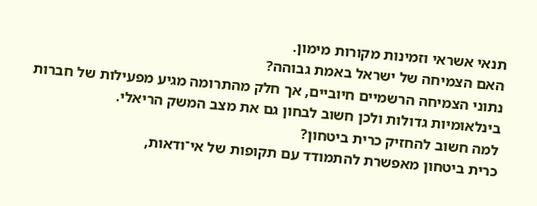תנאי אשראי וזמינות מקורות מימון.
האם הצמיחה של ישראל באמת גבוהה?
נתוני הצמיחה הרשמיים חיוביים, אך חלק מהתרומה מגיע מפעילות של חברות בינלאומיות גדולות ולכן חשוב לבחון גם את מצב המשק הריאלי.
למה חשוב להחזיק כרית ביטחון?
כרית ביטחון מאפשרת להתמודד עם תקופות של אי־ודאות,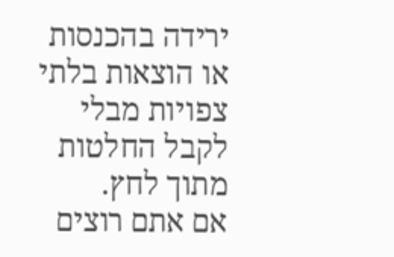ירידה בהכנסות או הוצאות בלתי צפויות מבלי לקבל החלטות מתוך לחץ.
אם אתם רוצים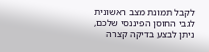לקבל תמונת מצב ראשונית לגבי החוסן הפיננסי שלכם, ניתן לבצע בדיקה קצרה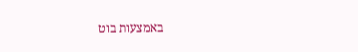באמצעות בוט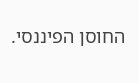החוסן הפיננסי.